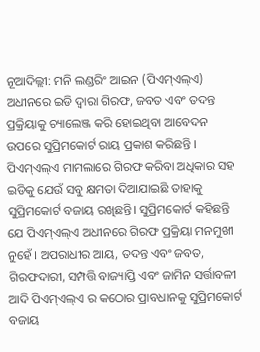ନୂଆଦିଲ୍ଲୀ: ମନି ଲଣ୍ଡରିଂ ଆଇନ (ପିଏମ୍ଏଲ୍ଏ) ଅଧୀନରେ ଇଡି ଦ୍ୱାରା ଗିରଫ, ଜବତ ଏବଂ ତଦନ୍ତ ପ୍ରକ୍ରିୟାକୁ ଚ୍ୟାଲେଞ୍ଜ କରି ହୋଇଥିବା ଆବେଦନ ଉପରେ ସୁପ୍ରିମକୋର୍ଟ ରାୟ ପ୍ରକାଶ କରିଛନ୍ତି । ପିଏମ୍ଏଲ୍ଏ ମାମଲାରେ ଗିରଫ କରିବା ଅଧିକାର ସହ ଇଡିକୁ ଯେଉଁ ସବୁ କ୍ଷମତା ଦିଆଯାଇଛି ତାହାକୁ ସୁପ୍ରିମକୋର୍ଟ ବଜାୟ ରଖିଛନ୍ତି। ସୁପ୍ରିମକୋର୍ଟ କହିଛନ୍ତି ଯେ ପିଏମ୍ଏଲ୍ଏ ଅଧୀନରେ ଗିରଫ ପ୍ରକ୍ରିୟା ମନମୁଖୀ ନୁହେଁ । ଅପରାଧୀର ଆୟ, ତଦନ୍ତ ଏବଂ ଜବତ, ଗିରଫଦାରୀ, ସମ୍ପତ୍ତି ବାଜ୍ୟାପ୍ତି ଏବଂ ଜାମିନ ସର୍ତ୍ତାବଳୀ ଆଦି ପିଏମ୍ଏଲ୍ଏ ର କଠୋର ପ୍ରାବଧାନକୁ ସୁପ୍ରିମକୋର୍ଟ ବଜାୟ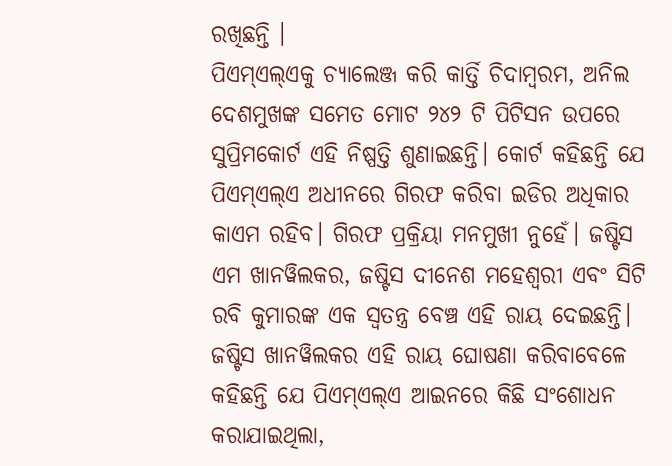ରଖିଛନ୍ତି ।
ପିଏମ୍ଏଲ୍ଏକୁ ଚ୍ୟାଲେଞ୍ଜ କରି କାର୍ତ୍ତି ଚିଦାମ୍ବରମ, ଅନିଲ ଦେଶମୁଖଙ୍କ ସମେତ ମୋଟ ୨୪୨ ଟି ପିଟିସନ ଉପରେ ସୁପ୍ରିମକୋର୍ଟ ଏହି ନିଷ୍ପତ୍ତି ଶୁଣାଇଛନ୍ତି। କୋର୍ଟ କହିଛନ୍ତି ଯେ ପିଏମ୍ଏଲ୍ଏ ଅଧୀନରେ ଗିରଫ କରିବା ଇଡିର ଅଧିକାର କାଏମ ରହିବ। ଗିରଫ ପ୍ରକ୍ରିୟା ମନମୁଖୀ ନୁହେଁ। ଜଷ୍ଟିସ ଏମ ଖାନୱିଲକର, ଜଷ୍ଟିସ ଦୀନେଶ ମହେଶ୍ୱରୀ ଏବଂ ସିଟି ରବି କୁମାରଙ୍କ ଏକ ସ୍ୱତନ୍ତ୍ର ବେଞ୍ଚ ଏହି ରାୟ ଦେଇଛନ୍ତି।
ଜଷ୍ଟିସ ଖାନୱିଲକର ଏହି ରାୟ ଘୋଷଣା କରିବାବେଳେ କହିଛନ୍ତି ଯେ ପିଏମ୍ଏଲ୍ଏ ଆଇନରେ କିଛି ସଂଶୋଧନ କରାଯାଇଥିଲା,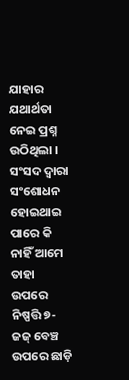ଯାହାର ଯଥାର୍ଥତା ନେଇ ପ୍ରଶ୍ନ ଉଠିଥିଲା । ସଂସଦ ଦ୍ୱାରା ସଂଶୋଧନ ହୋଇଥାଇ ପାରେ କି ନାହିଁ ଆମେ ତାହା ଉପରେ ନିଷ୍ପତ୍ତି ୭-ଜଜ୍ ବେଞ୍ଚ ଉପରେ ଛାଡ଼ି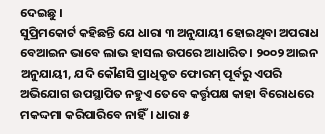ଦେଇଛୁ ।
ସୁପ୍ରିମକୋର୍ଟ କହିଛନ୍ତି ଯେ ଧାରା ୩ ଅନୁଯାୟୀ ହୋଇଥିବା ଅପରାଧ ବେଆଇନ ଭାବେ ଲାଭ ହାସଲ ଉପରେ ଆଧାରିତ। ୨୦୦୨ ଆଇନ ଅନୁଯାୟୀ, ଯଦି କୌଣସି ପ୍ରାଧିକୃତ ଫୋରମ୍ ପୂର୍ବରୁ ଏପରି ଅଭିଯୋଗ ଉପସ୍ଥାପିତ ନହୁଏ ତେବେ କର୍ତ୍ତୃପକ୍ଷ କାହା ବିରୋଧରେ ମକଦ୍ଦମା କରିପାରିବେ ନାହିଁ। ଧାରା ୫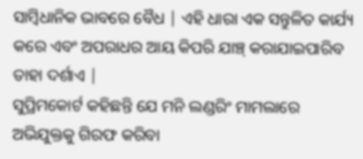ସାମ୍ବିଧାନିକ ଭାବରେ ବୈଧ | ଏହି ଧାରା ଏକ ସନ୍ତୁଳିତ କାର୍ଯ୍ୟ କରେ ଏବଂ ଅପରାଧର ଆୟ କିପରି ଯାଞ୍ଚ୍ କରାଯାଇପାରିବ ତାହା ଦର୍ଶାଏ |
ସୁପ୍ରିମକୋର୍ଟ କହିଛନ୍ତି ଯେ ମନି ଲଣ୍ଡରିଂ ମାମଲାରେ ଅଭିଯୁକ୍ତକୁ ଗିରଫ କରିବା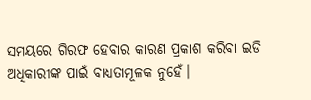ସମୟରେ ଗିରଫ ହେବାର କାରଣ ପ୍ରକାଶ କରିବା ଇଡି ଅଧିକାରୀଙ୍କ ପାଇଁ ବାଧ୍ୟତାମୂଳକ ନୁହେଁ।